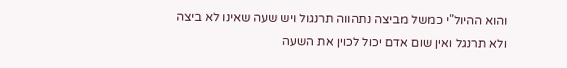והוא ההיול"י כמשל מביצה נתהווה תרנגול ויש שעה שאינו לא ביצה ולא תרנגל ואין שום אדם יכול לכוין את השעה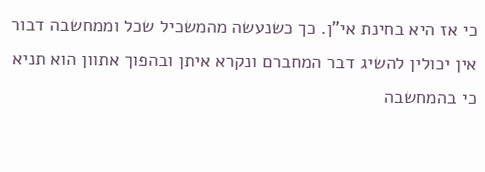כי אז היא בחינת אי"ן. כך כשנעשה מהמשכיל שכל וממחשבה דבור אין יכולין להשיג דבר המחברם ונקרא איתן ובהפוך אתוון הוא תניא כי בהמחשבה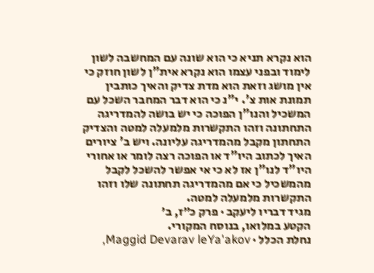הוא נקרא תניא כי הוא שונה עם המחשבה לשון לימוד ובפני עצמו הוא נקרא אית"ן לשון חוזק כי אין מושג וזאת הוא מדת צדיק והאיך כותבין תמונת אות צ'. י"נ כי הוא דבר המחבר השכל עם המשכיל והנו"ן הפוכה כי יש בושה להמדריגה התחתונה וזהו התקשרות מלמעלה למטה והצדיק התחתון מקבל מהמדריגה עליונה. ויש ב' ציורים האיך לכתוב היו"ד או הפוכה רצה לומר או אחורי היו"ד לנו"ן אז לא כי אי אפשר להשכל לקבל מהמשכיל כי אם מהמדריגה תחתונה שלו וזהו התקשרות מלמעלה למטה.
מגיד דבריו ליעקב · פרק כ״ז, ב׳
הקטע במלואו, בנוסח המקורי.
נחלת הכלל · Maggid Devarav leYa'akov,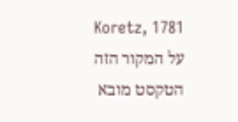Koretz, 1781
על המקור הזה
הטקסט מובא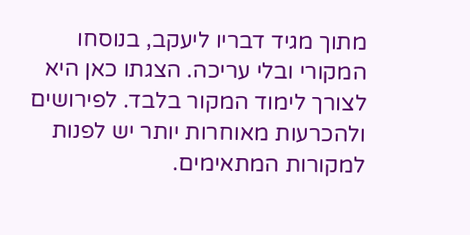מתוך מגיד דבריו ליעקב, בנוסחו המקורי ובלי עריכה. הצגתו כאן היא לצורך לימוד המקור בלבד. לפירושים ולהכרעות מאוחרות יותר יש לפנות למקורות המתאימים.